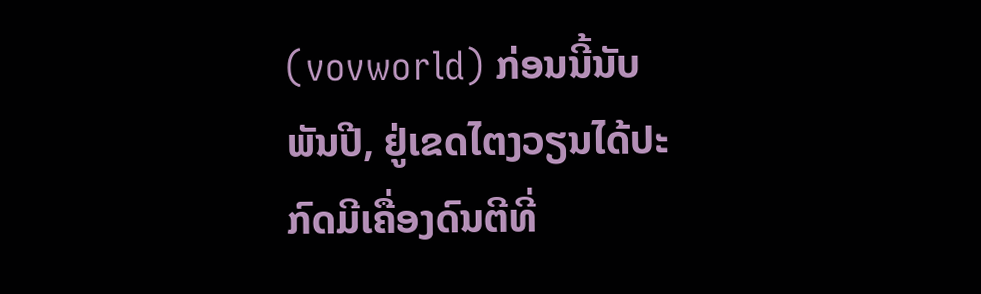(vovworld) ກ່ອນນີ້ນັບພັນປີ, ຢູ່ເຂດໄຕງວຽນໄດ້ປະກົດມີເຄື່ອງດົນຕີທີ່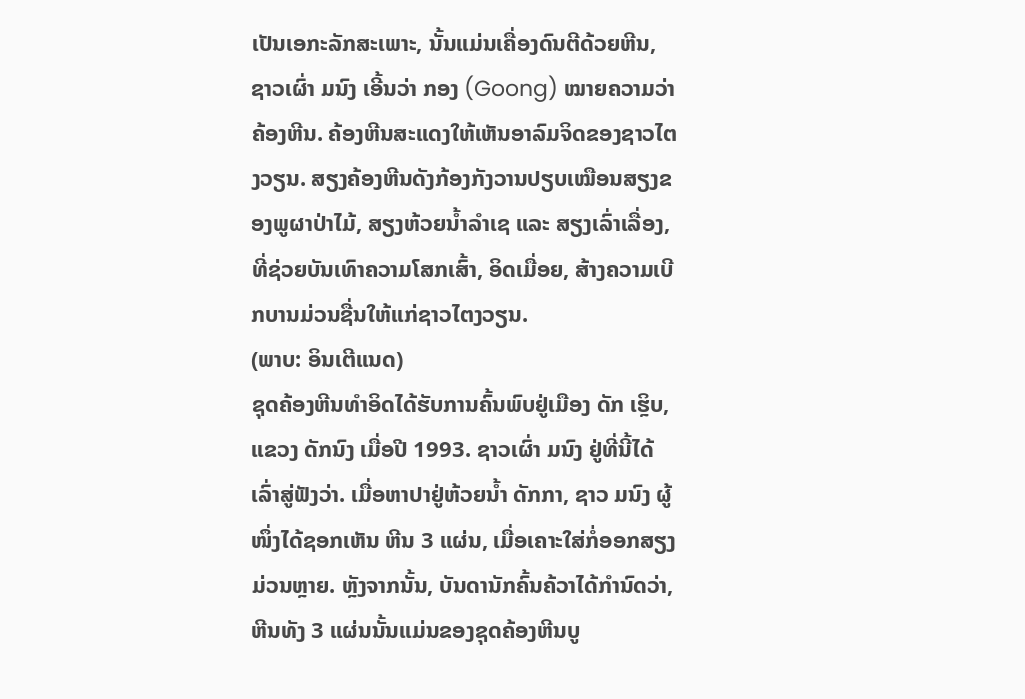ເປັນເອກະລັກສະເພາະ, ນັ້ນແມ່ນເຄື່ອງດົນຕີດ້ວຍຫີນ, ຊາວເຜົ່າ ມນົງ ເອີ້ນວ່າ ກອງ (Goong) ໝາຍຄວາມວ່າຄ້ອງຫີນ. ຄ້ອງຫີນສະແດງໃຫ້ເຫັນອາລົມຈິດຂອງຊາວໄຕງວຽນ. ສຽງຄ້ອງຫີນດັງກ້ອງກັງວານປຽບເໝືອນສຽງຂອງພູຜາປ່າໄມ້, ສຽງຫ້ວຍນ້ຳລຳເຊ ແລະ ສຽງເລົ່າເລື່ອງ, ທີ່ຊ່ວຍບັນເທົາຄວາມໂສກເສົ້າ, ອິດເມື່ອຍ, ສ້າງຄວາມເບີກບານມ່ວນຊື່ນໃຫ້ແກ່ຊາວໄຕງວຽນ.
(ພາບ: ອິນເຕີແນດ)
ຊຸດຄ້ອງຫີນທຳອິດໄດ້ຮັບການຄົ້ນພົບຢູ່ເມືອງ ດັກ ເຮຼິບ, ແຂວງ ດັກນົງ ເມື່ອປີ 1993. ຊາວເຜົ່າ ມນົງ ຢູ່ທີ່ນີ້ໄດ້ເລົ່າສູ່ຟັງວ່າ. ເມື່ອຫາປາຢູ່ຫ້ວຍນ້ຳ ດັກກາ, ຊາວ ມນົງ ຜູ້ໜຶ່ງໄດ້ຊອກເຫັນ ຫີນ 3 ແຜ່ນ, ເມື່ອເຄາະໃສ່ກໍ່ອອກສຽງມ່ວນຫຼາຍ. ຫຼັງຈາກນັ້ນ, ບັນດານັກຄົ້ນຄ້ວາໄດ້ກຳນົດວ່າ, ຫີນທັງ 3 ແຜ່ນນັ້ນແມ່ນຂອງຊຸດຄ້ອງຫີນບູ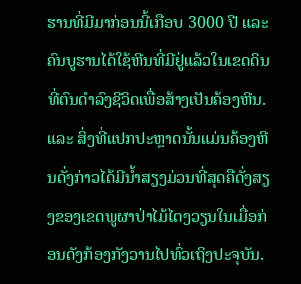ຮານທີ່ມີມາກ່ອນນີ້ເກືອບ 3000 ປີ ແລະ ຄົນບູຮານໄດ້ໃຊ້ຫີນທີ່ມີຢູ່ແລ້ວໃນເຂດດິນ ທີ່ຕົນດຳລົງຊີວິດເພື່ອສ້າງເປັນຄ້ອງຫີນ. ແລະ ສິ່ງທີ່ແປກປະຫຼາດນັ້ນແມ່ນຄ້ອງຫີນດັ່ງກ່າວໄດ້ມີນ້ຳສຽງມ່ວນທີ່ສຸດຄືດັ່ງສຽງຂອງເຂດພູຜາປ່າໄມ້ໄຕງວຽນໃນເມື່ອກ່ອນດັງກ້ອງກັງວານໄປທົ່ວເຖິງປະຈຸບັນ.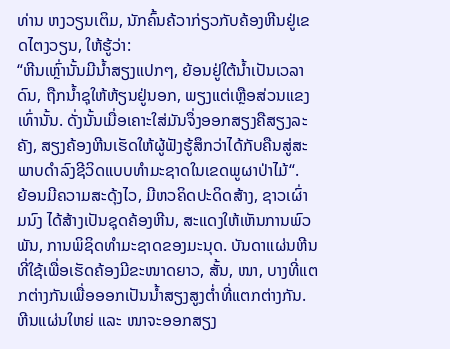ທ່ານ ຫງວຽນເຕິມ, ນັກຄົ້ນຄ້ວາກ່ຽວກັບຄ້ອງຫີນຢູ່ເຂດໄຕງວຽນ, ໃຫ້ຮູ້ວ່າ:
“ຫີນເຫຼົ່ານັ້ນມີນ້ຳສຽງແປກໆ, ຍ້ອນຢູ່ໃຕ້ນ້ຳເປັນເວລາດົນ, ຖືກນ້ຳຊຸໃຫ້ຫ້ຽນຢູ່ນອກ, ພຽງແຕ່ເຫຼືອສ່ວນແຂງເທົ່ານັ້ນ. ດັ່ງນັ້ນເມື່ອເຄາະໃສ່ມັນຈຶ່ງອອກສຽງຄືສຽງລະຄັງ, ສຽງຄ້ອງຫີນເຮັດໃຫ້ຜູ້ຟັງຮູ້ສຶກວ່າໄດ້ກັບຄືນສູ່ສະພາບດຳລົງຊີວິດແບບທຳມະຊາດໃນເຂດພູຜາປ່າໄມ້“.
ຍ້ອນມີຄວາມສະດຸ້ງໄວ, ມີຫວຄິດປະດິດສ້າງ, ຊາວເຜົ່າ ມນົງ ໄດ້ສ້າງເປັນຊຸດຄ້ອງຫີນ, ສະແດງໃຫ້ເຫັນການພົວພັນ, ການພິຊິດທຳມະຊາດຂອງມະນຸດ. ບັນດາແຜ່ນຫີນທີ່ໃຊ້ເພື່ອເຮັດຄ້ອງມີຂະໜາດຍາວ, ສັ້ນ, ໜາ, ບາງທີ່ແຕກຕ່າງກັນເພື່ອອອກເປັນນ້ຳສຽງສູງຕ່ຳທີ່ແຕກຕ່າງກັນ. ຫີນແຜ່ນໃຫຍ່ ແລະ ໜາຈະອອກສຽງ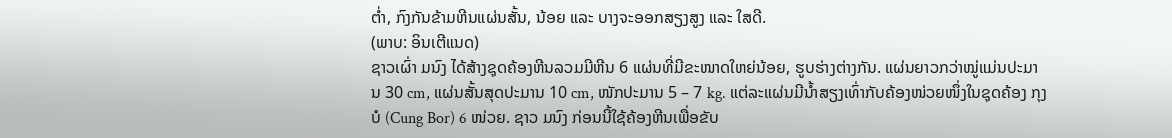ຕ່ຳ, ກົງກັນຂ້າມຫີນແຜ່ນສັ້ນ, ນ້ອຍ ແລະ ບາງຈະອອກສຽງສູງ ແລະ ໃສດີ.
(ພາບ: ອິນເຕີແນດ)
ຊາວເຜົ່າ ມນົງ ໄດ້ສ້າງຊຸດຄ້ອງຫີນລວມມີຫີນ 6 ແຜ່ນທີ່ມີຂະໜາດໃຫຍ່ນ້ອຍ, ຮູບຮ່າງຕ່າງກັນ. ແຜ່ນຍາວກວ່າໝູ່ແມ່ນປະມານ 30 cm, ແຜ່ນສັ້ນສຸດປະມານ 10 cm, ໜັກປະມານ 5 – 7 kg. ແຕ່ລະແຜ່ນມີນ້ຳສຽງເທົ່າກັບຄ້ອງໜ່ວຍໜຶ່ງໃນຊຸດຄ້ອງ ກຸງບໍ (Cung Bor) 6 ໜ່ວຍ. ຊາວ ມນົງ ກ່ອນນີ້ໃຊ້ຄ້ອງຫີນເພື່ອຂັບ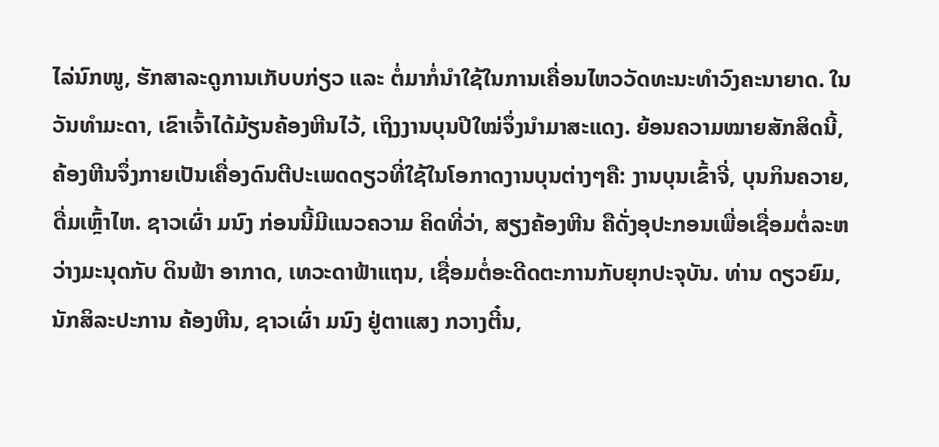ໄລ່ນົກໜູ, ຮັກສາລະດູການເກັບບກ່ຽວ ແລະ ຕໍ່ມາກໍ່ນຳໃຊ້ໃນການເຄື່ອນໄຫວວັດທະນະທຳວົງຄະນາຍາດ. ໃນວັນທຳມະດາ, ເຂົາເຈົ້າໄດ້ມ້ຽນຄ້ອງຫີນໄວ້, ເຖິງງານບຸນປີໃໝ່ຈຶ່ງນຳມາສະແດງ. ຍ້ອນຄວາມໝາຍສັກສິດນີ້, ຄ້ອງຫີນຈຶ່ງກາຍເປັນເຄື່ອງດົນຕີປະເພດດຽວທີ່ໃຊ້ໃນໂອກາດງານບຸນຕ່າງໆຄື: ງານບຸນເຂົ້າຈີ່, ບຸນກິນຄວາຍ, ດື່ມເຫຼົ້າໄຫ. ຊາວເຜົ່າ ມນົງ ກ່ອນນີ້ມີແນວຄວາມ ຄິດທີ່ວ່າ, ສຽງຄ້ອງຫີນ ຄືດັ່ງອຸປະກອນເພື່ອເຊື່ອມຕໍ່ລະຫວ່າງມະນຸດກັບ ດິນຟ້າ ອາກາດ, ເທວະດາຟ້າແຖນ, ເຊື່ອມຕໍ່ອະດີດຕະການກັບຍຸກປະຈຸບັນ. ທ່ານ ດຽວຍົມ, ນັກສິລະປະການ ຄ້ອງຫີນ, ຊາວເຜົ່າ ມນົງ ຢູ່ຕາແສງ ກວາງຕີ໋ນ,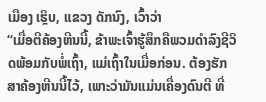ເມືອງ ເຮຼິບ, ແຂວງ ດັກນົງ, ເວົ້າວ່າ
“ເມື່ອຕີຄ້ອງຫີນນີ້, ຂ້າພະເຈົ້າຮູ້ສຶກຄືພວມດຳລົງຊີວິດພ້ອມກັບພໍ່ເຖົ້າ, ແມ່ເຖົ້າໃນເມື່ອກ່ອນ. ຕ້ອງຮັກສາຄ້ອງຫີນນີ້ໄວ້, ເພາະວ່າມັນແມ່ນເຄື່ອງດົນຕີ ທີ່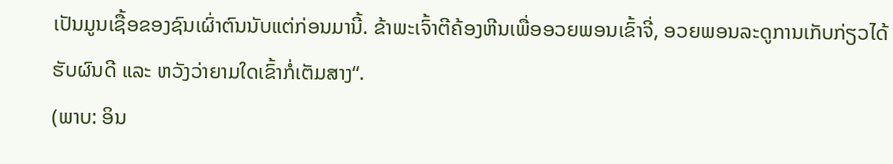ເປັນມູນເຊື້ອຂອງຊົນເຜົ່າຕົນນັບແຕ່ກ່ອນມານີ້. ຂ້າພະເຈົ້າຕີຄ້ອງຫີນເພື່ອອວຍພອນເຂົ້າຈີ່, ອວຍພອນລະດູການເກັບກ່ຽວໄດ້ຮັບຜົນດີ ແລະ ຫວັງວ່າຍາມໃດເຂົ້າກໍ່ເຕັມສາງ“.
(ພາບ: ອິນ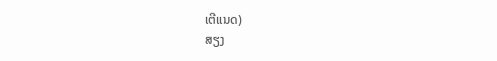ເຕີແນດ)
ສຽງ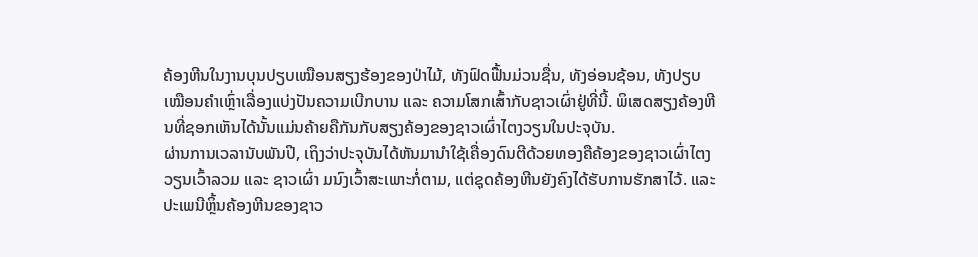ຄ້ອງຫີນໃນງານບຸນປຽບເໝືອນສຽງຮ້ອງຂອງປ່າໄມ້, ທັງຟົດຟື້ນມ່ວນຊື່ນ, ທັງອ່ອນຊ້ອນ, ທັງປຽບເໝືອນຄຳເຫຼົ່າເລື່ອງແບ່ງປັນຄວາມເບີກບານ ແລະ ຄວາມໂສກເສົ້າກັບຊາວເຜົ່າຢູ່ທີ່ນີ້. ພິເສດສຽງຄ້ອງຫີນທີ່ຊອກເຫັນໄດ້ນັ້ນແມ່ນຄ້າຍຄືກັນກັບສຽງຄ້ອງຂອງຊາວເຜົ່າໄຕງວຽນໃນປະຈຸບັນ.
ຜ່ານການເວລານັບພັນປີ, ເຖິງວ່າປະຈຸບັນໄດ້ຫັນມານຳໃຊ້ເຄື່ອງດົນຕີດ້ວຍທອງຄືຄ້ອງຂອງຊາວເຜົ່າໄຕງວຽນເວົ້າລວມ ແລະ ຊາວເຜົ່າ ມນົງເວົ້າສະເພາະກໍ່ຕາມ, ແຕ່ຊຸດຄ້ອງຫີນຍັງຄົງໄດ້ຮັບການຮັກສາໄວ້. ແລະ ປະເພນີຫຼິ້ນຄ້ອງຫີນຂອງຊາວ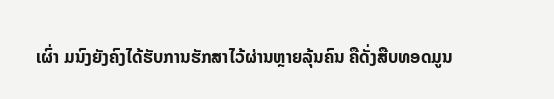ເຜົ່າ ມນົງຍັງຄົງໄດ້ຮັບການຮັກສາໄວ້ຜ່ານຫຼາຍລຸ້ນຄົນ ຄືດັ່ງສືບທອດມູນ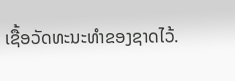ເຊື້ອວັດທະນະທຳຂອງຊາດໄວ້.